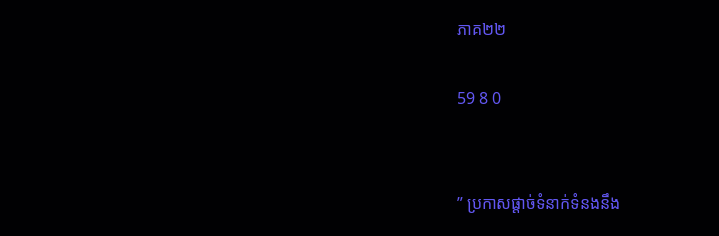ភាគ២២

59 8 0


” ប្រកាសផ្ដាច់ទំនាក់ទំនងនឹង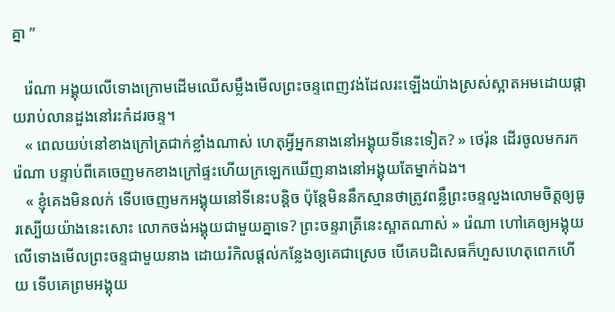គ្នា ”

   រ៉េណា អង្គុយលើទោងក្រោមដើមឈើសម្លឹងមើលព្រះចន្ទពេញវង់ដែលរះឡើងយ៉ាងស្រស់ស្អាតអមដោយផ្កាយរាប់លានដួងនៅរះកំដរចន្ទ។
   « ពេលយប់នៅខាងក្រៅត្រជាក់ខ្លាំងណាស់ ហេតុអ្វីអ្នកនាងនៅអង្គុយទីនេះទៀត? » ថេរ៉ុន ដើរចូលមករក រ៉េណា បន្ទាប់ពីគេចេញមកខាងក្រៅផ្ទះហើយក្រឡេកឃើញនាងនៅអង្គុយតែម្នាក់ឯង។
   « ខ្ញុំគេងមិនលក់ ទើបចេញមកអង្គុយនៅទីនេះបន្តិច ប៉ុន្តែមិននឹកស្មានថាត្រូវពន្លឺព្រះចន្ទលួងលោមចិត្តឲ្យធូរស្បើយយ៉ាងនេះសោះ លោកចង់អង្គុយជាមួយគ្នាទេ? ព្រះចន្ទរាត្រីនេះស្អាតណាស់ » រ៉េណា ហៅគេឲ្យអង្គុយលើទោងមើលព្រះចន្ទជាមួយនាង ដោយរំកិលផ្តល់កន្លែងឲ្យគេជាស្រេច បើគេបដិសេធក៏ហួសហេតុពេកហើយ ទើបគេព្រមអង្គុយ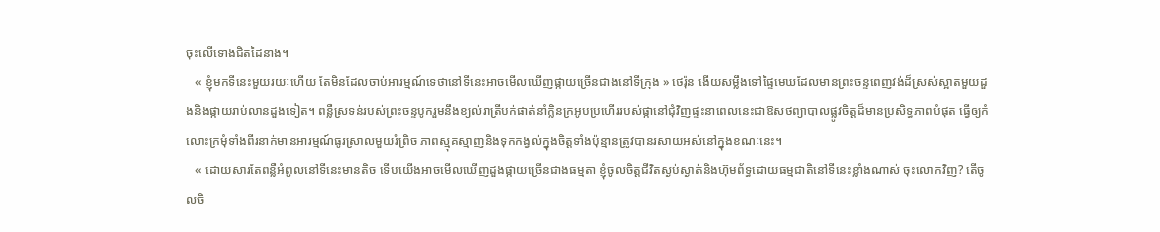ចុះលើទោងជិតដៃនាង។
   « ខ្ញុំមកទីនេះមួយរយៈហើយ តែមិនដែលចាប់អារម្មណ៍ទេថានៅទីនេះអាចមើលឃើញផ្កាយច្រើនជាងនៅទីក្រុង » ថេរ៉ុន ងើយសម្លឹងទៅផ្ទៃមេឃដែលមានព្រះចន្ទពេញវង់ដ៏ស្រស់ស្អាតមួយដួងនិងផ្កាយរាប់លានដួងទៀត។ ពន្លឺស្រទន់របស់ព្រះចន្ទបូករួមនឹងខ្យល់រាត្រីបក់ផាត់នាំក្លិនក្រអូបប្រហើររបស់ផ្កានៅជុំវិញផ្ទះនាពេលនេះជាឱសថព្យាបាលផ្លូវចិត្តដ៏មានប្រសិទ្ធភាពបំផុត ធ្វើឲ្យកំលោះក្រមុំទាំងពីរនាក់មានអារម្មណ៍ធូរស្រាលមួយរំព្រិច ភាពស្មុគស្មាញនិងទុកកង្វល់ក្នុងចិត្តទាំងប៉ុន្មានត្រូវបានរសាយអស់នៅក្នុងខណៈនេះ។
   « ដោយសារតែពន្លឺអំពូលនៅទីនេះមានតិច ទើបយើងអាចមើលឃើញដួងផ្កាយច្រើនជាងធម្មតា ខ្ញុំចូលចិត្តជីវិតស្ងប់ស្ងាត់និងហ៊ុមព័ទ្ធដោយធម្មជាតិនៅទីនេះខ្លាំងណាស់ ចុះលោកវិញ? តើចូលចិ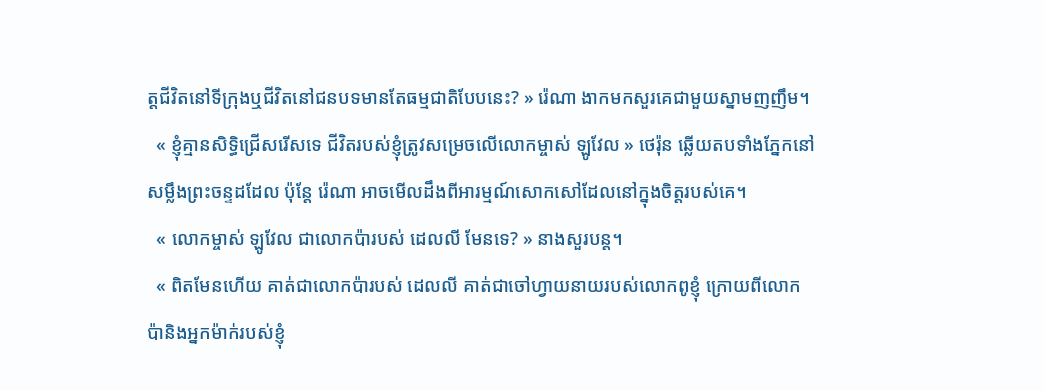ត្តជីវិតនៅទីក្រុងឬជីវិតនៅជនបទមានតែធម្មជាតិបែបនេះ? » រ៉េណា ងាកមកសួរគេជាមួយស្នាមញញឹម។
  « ខ្ញុំគ្មានសិទ្ធិជ្រើសរើសទេ ជីវិតរបស់ខ្ញុំត្រូវសម្រេចលើលោកម្ចាស់ ឡូវែល » ថេរ៉ុន ឆ្លើយតបទាំងភ្នែកនៅសម្លឹងព្រះចន្ទដដែល ប៉ុន្តែ រ៉េណា អាចមើលដឹងពីអារម្មណ៍សោកសៅដែលនៅក្នុងចិត្តរបស់គេ។
  « លោកម្ចាស់ ឡូវែល ជាលោកប៉ារបស់ ដេលលី មែនទេ? » នាងសួរបន្ត។
  « ពិតមែនហើយ គាត់ជាលោកប៉ារបស់ ដេលលី គាត់ជាចៅហ្វាយនាយរបស់លោកពូខ្ញុំ ក្រោយពីលោកប៉ានិងអ្នកម៉ាក់របស់ខ្ញុំ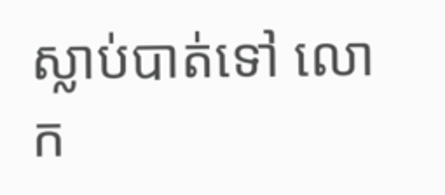ស្លាប់បាត់ទៅ លោក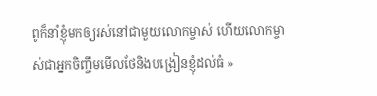ពូក៏នាំខ្ញុំមកឲ្យរស់នៅជាមួយលោកម្ចាស់ ហើយលោកម្ចាស់ជាអ្នកចិញ្ចឹមមើលថែនិងបង្រៀនខ្ញុំដល់ធំ »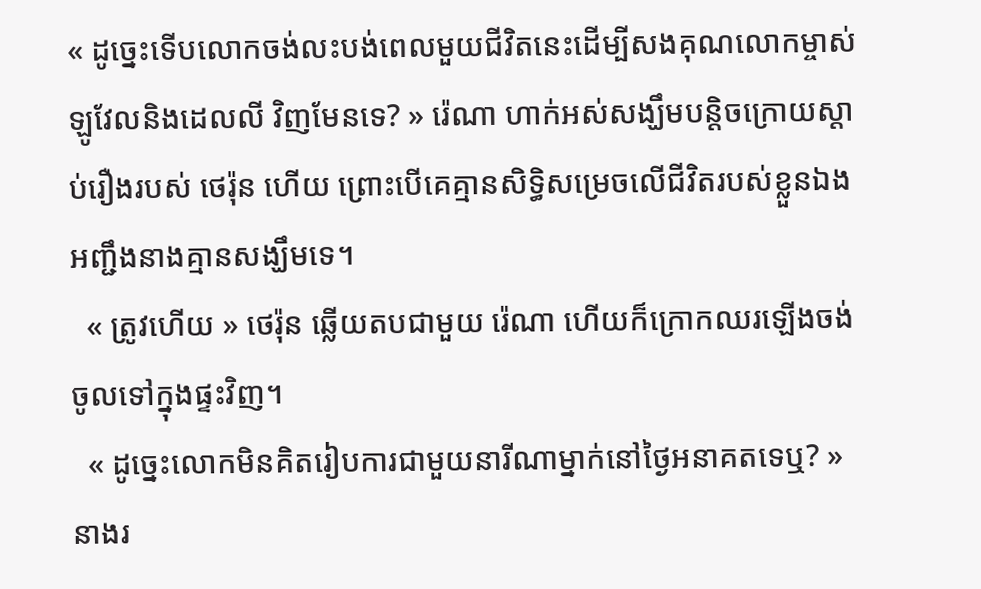« ដូច្នេះទើបលោកចង់លះបង់ពេលមួយជីវិតនេះដើម្បីសងគុណលោកម្ចាស់ ឡូវែលនិងដេលលី វិញមែនទេ? » រ៉េណា ហាក់អស់សង្ឃឹមបន្តិចក្រោយស្តាប់រឿងរបស់ ថេរ៉ុន ហើយ ព្រោះបើគេគ្មានសិទ្ធិសម្រេចលើជីវិតរបស់ខ្លួនឯង អញ្ជឹងនាងគ្មានសង្ឃឹមទេ។
  « ត្រូវហើយ » ថេរ៉ុន ឆ្លើយតបជាមួយ រ៉េណា ហើយក៏ក្រោកឈរឡើងចង់ចូលទៅក្នុងផ្ទះវិញ។
  « ដូច្នេះលោកមិនគិតរៀបការជាមួយនារីណាម្នាក់នៅថ្ងៃអនាគតទេឬ? » នាងរ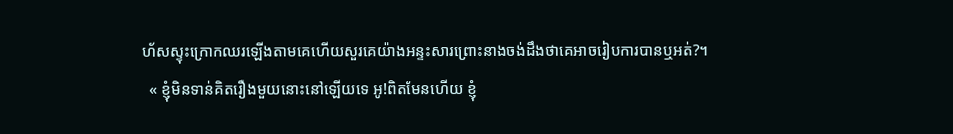ហ័សស្ទុះក្រោកឈរឡើងតាមគេហើយសួរគេយ៉ាងអន្ទះសារព្រោះនាងចង់ដឹងថាគេអាចរៀបការបានឬអត់?។
  « ខ្ញុំមិនទាន់គិតរឿងមួយនោះនៅឡើយទេ អូ!ពិតមែនហើយ ខ្ញុំ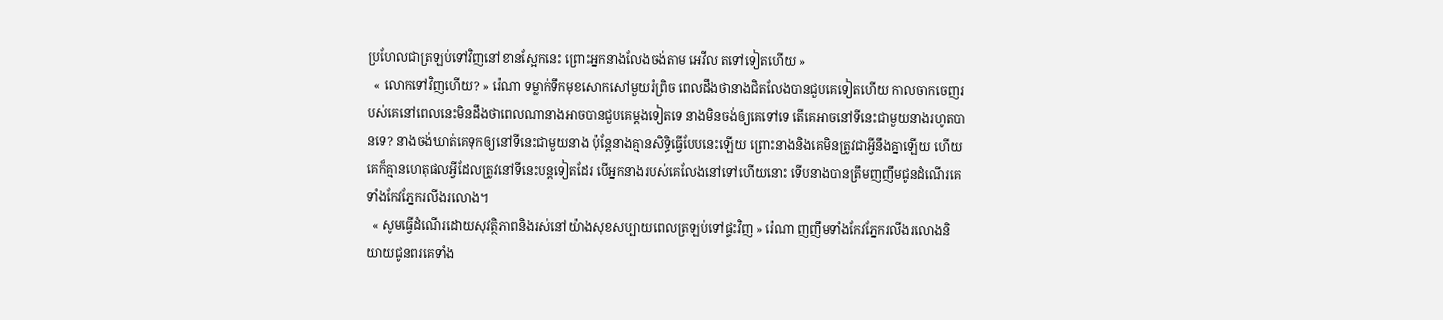ប្រហែលជាត្រឡប់ទៅវិញនៅខានស្អែកនេះ ព្រោះអ្នកនាងលែងចង់តាម អេវីល តទៅទៀតហើយ »
  « លោកទៅវិញហើយ? » រ៉េណា ទម្លាក់ទឹកមុខសោកសៅមួយរំព្រិច ពេលដឹងថានាងជិតលែងបានជួបគេទៀតហើយ កាលចាកចេញរបស់គេនៅពេលនេះមិនដឹងថាពេលណានាងអាចបានជួបគេម្តងទៀតទេ នាងមិនចង់ឲ្យគេទៅទេ តើគេអាចនៅទីនេះជាមួយនាងរហូតបានទេ? នាងចង់ឃាត់គេទុកឲ្យនៅទីនេះជាមួយនាង ប៉ុន្តែនាងគ្មានសិទ្ធិធ្វើបែបនេះឡើយ ព្រោះនាងនិងគេមិនត្រូវជាអ្វីនឹងគ្នាឡើយ ហើយគេក៏គ្មានហេតុផលអ្វីដែលត្រូវនៅទីនេះបន្តទៀតដែរ បើអ្នកនាងរបស់គេលែងនៅទៅហើយនោះ ទើបនាងបានត្រឹមញញឹមជូនដំណើរគេទាំងកែវភ្នែករលីងរលោង។
  « សូមធ្វើដំណើរដោយសុវត្ថិភាពនិងរស់នៅយ៉ាងសុខសប្បាយពេលត្រឡប់ទៅផ្ទះវិញ » រ៉េណា ញញឹមទាំងកែវភ្នែករលីងរលោងនិយាយជូនពរគេទាំង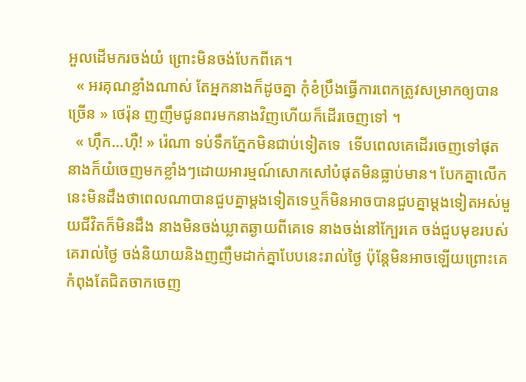អួលដើមករចង់យំ ព្រោះមិនចង់បែកពីគេ។
  « អរគុណខ្លាំងណាស់ តែអ្នកនាងក៏ដូចគ្នា កុំខំប្រឹងធ្វើការពេកត្រូវសម្រាកឲ្យបានច្រើន » ថេរ៉ុន ញញឹមជូនពរមកនាងវិញហើយក៏ដើរចេញទៅ ។
  « ហ៊ឹក...ហ៊ឺ! » រ៉េណា ទប់ទឹកភ្នែកមិនជាប់ទៀតទេ  ទើបពេលគេដើរចេញទៅផុត នាងក៏យំចេញមកខ្លាំងៗដោយអារម្មណ៍សោកសៅបំផុតមិនធ្លាប់មាន។ បែកគ្នាលើកនេះមិនដឹងថាពេលណាបានជួបគ្នាម្តងទៀតទេឬក៏មិនអាចបានជួបគ្នាម្តងទៀតអស់មួយជីវិតក៏មិនដឹង នាងមិនចង់ឃ្លាតឆ្ងាយពីគេទេ នាងចង់នៅក្បែរគេ ចង់ជួបមុខរបស់គេរាល់ថ្ងៃ ចង់និយាយនិងញញឹមដាក់គ្នាបែបនេះរាល់ថ្ងៃ ប៉ុន្តែមិនអាចឡើយព្រោះគេកំពុងតែជិតចាកចេញ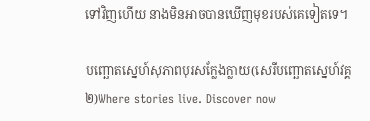ទៅវិញហើយ នាងមិនអាចបានឃើញមុខរបស់គេទៀតទេ។

បញ្ឆោតស្នេហ៍សុភាពបុរសក្លែងក្លាយ(សេរីបញ្ឆោតស្នេហ៍វគ្គ២)Where stories live. Discover now